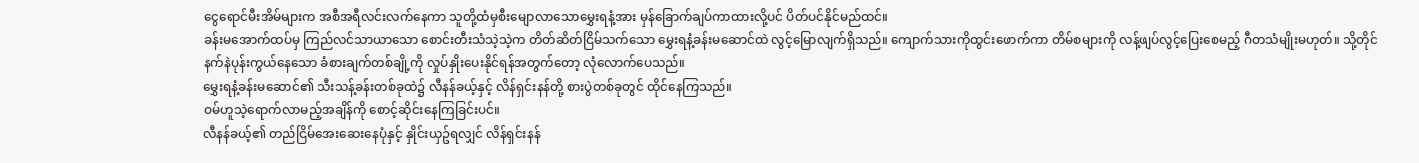ငွေရောင်မီးအိမ်များက အစီအရီလင်းလက်နေကာ သူတို့ထံမှစီးမျောလာသောမွှေးရနံ့အား မှန်ခြောက်ချပ်ကာထားလို့ပင် ပိတ်ပင်နိုင်မည်ထင်။
ခန်းမအောက်ထပ်မှ ကြည်လင်သာယာသော စောင်းတီးသံသဲ့သဲ့က တိတ်ဆိတ်ငြိမ်သက်သော မွှေးရနံ့ခန်းမဆောင်ထဲ လွင့်မြောလျက်ရှိသည်။ ကျောက်သားကိုထွင်းဖောက်ကာ တိမ်စများကို လန့်ဖျပ်လွင့်ပြေးစေမည့် ဂီတသံမျိုးမဟုတ်။ သို့တိုင် နက်နဲပုန်းကွယ်နေသော ခံစားချက်တစ်ချို့ကို လှုပ်နှိုးပေးနိုင်ရန်အတွက်တော့ လုံလောက်ပေသည်။
မွှေးရနံ့ခန်းမဆောင်၏ သီးသန့်ခန်းတစ်ခုထဲ၌ လီနန်ခယ့်နှင့် လိန်ရှင်းနန်တို့ စားပွဲတစ်ခုတွင် ထိုင်နေကြသည်။
ဝမ်ဟူသဲ့ရောက်လာမည့်အချိန်ကို စောင့်ဆိုင်းနေကြခြင်းပင်။
လီနန်ခယ့်၏ တည်ငြိမ်အေးဆေးနေပုံနှင့် နှိုင်းယှဥ်ရလျှင် လိန်ရှင်းနန်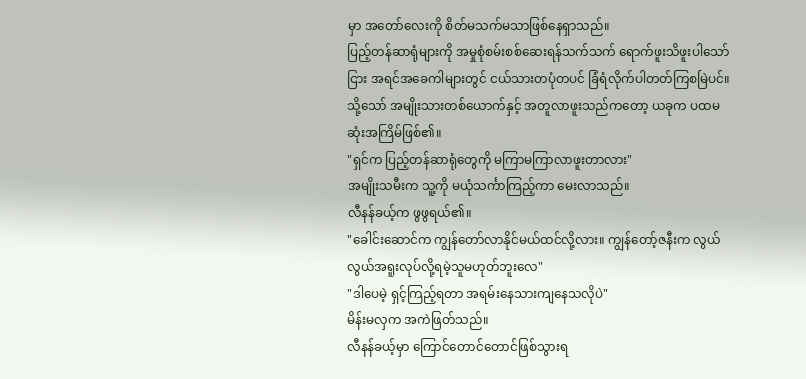မှာ အတော်လေးကို စိတ်မသက်မသာဖြစ်နေရှာသည်။
ပြည့်တန်ဆာရုံများကို အမှုစုံစမ်းစစ်ဆေးရန်သက်သက် ရောက်ဖူးသိဖူးပါသော်ငြား အရင်အခေကါများတွင် ငယ်သားတပုံတပင် ခြံရံလိုက်ပါတတ်ကြစမြဲပင်။ သို့သော် အမျိုးသားတစ်ယောက်နှင့် အတူလာဖူးသည်ကတော့ ယခုက ပထမဆုံးအကြိမ်ဖြစ်၏။
"ရှင်က ပြည့်တန်ဆာရုံတွေကို မကြာမကြာလာဖူးတာလား"
အမျိုးသမီးက သူ့ကို မယုံသင်္ကာကြည့်ကာ မေးလာသည်။
လီနန်ခယ့်က ဖွဖွရယ်၏။
"ခေါင်းဆောင်က ကျွန်တော်လာနိုင်မယ်ထင်လို့လား။ ကျွန်တော့်ဇနီးက လွယ်လွယ်အရူးလုပ်လို့ရမဲ့သူမဟုတ်ဘူးလေ"
"ဒါပေမဲ့ ရှင့်ကြည့်ရတာ အရမ်းနေသားကျနေသလိုပဲ"
မိန်းမလှက အကဲဖြတ်သည်။
လီနန်ခယ့်မှာ ကြောင်တောင်တောင်ဖြစ်သွားရ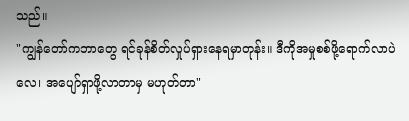သည်။
"ကျွန်တော်ကဘာတွေ ရင်ခုန်စိတ်လှုပ်ရှားနေရမှာတုန်း။ ဒီကိုအမှုစစ်ဖို့ရောက်လာပဲလေ၊ အပျော်ရှာဖို့လာတာမှ မဟုတ်တာ"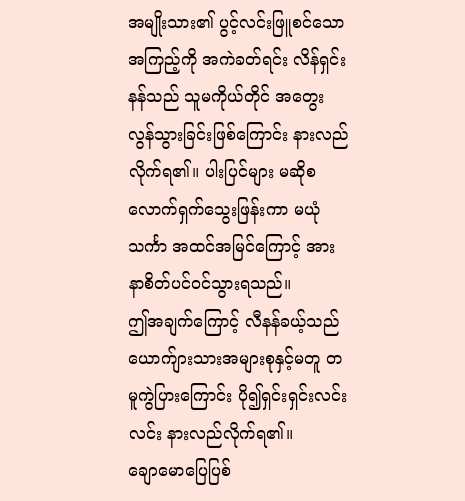အမျိုးသား၏ ပွင့်လင်းဖြူစင်သောအကြည့်ကို အကဲခတ်ရင်း လိန်ရှင်းနန်သည် သူမကိုယ်တိုင် အတွေးလွန်သွားခြင်းဖြစ်ကြောင်း နားလည်လိုက်ရ၏။ ပါးပြင်များ မဆိုစလောက်ရှက်သွေးဖြန်းကာ မယုံသင်္ကာ အထင်အမြင်ကြောင့် အားနာစိတ်ပင်ဝင်သွားရသည်။
ဤအချက်ကြောင့် လီနန်ခယ့်သည် ယောက်ျားသားအများစုနှင့်မတူ တမူကွဲပြားကြောင်း ပို၍ရှင်းရှင်းလင်းလင်း နားလည်လိုက်ရ၏။
ချောမောပြေပြစ်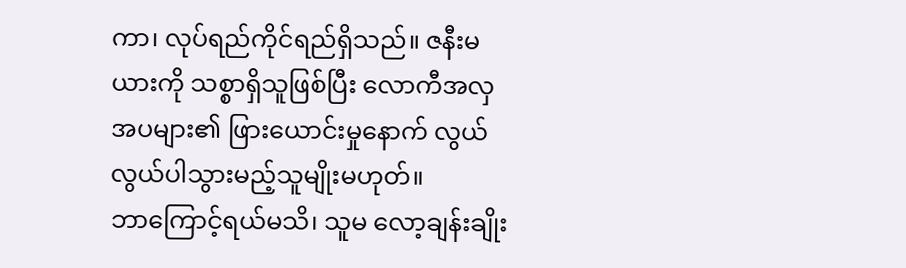ကာ၊ လုပ်ရည်ကိုင်ရည်ရှိသည်။ ဇနီးမယားကို သစ္စာရှိသူဖြစ်ပြီး လောကီအလှအပများ၏ ဖြားယောင်းမှုနောက် လွယ်လွယ်ပါသွားမည့်သူမျိုးမဟုတ်။
ဘာကြောင့်ရယ်မသိ၊ သူမ လော့ချန်းချိုး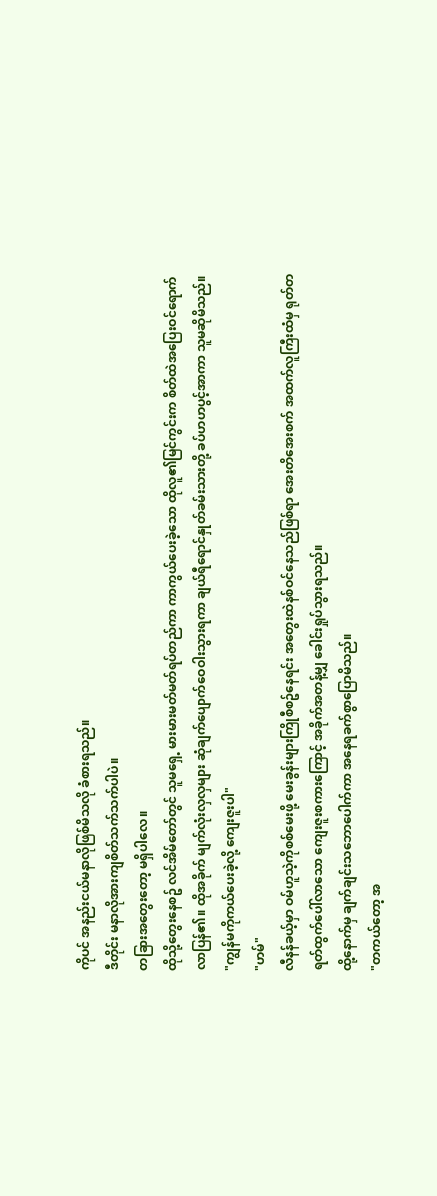ကိုပင် အနည်းငယ်မနာလိုဖြစ်မိသလို ခံစားရသည်။
ဒီတိုင်း မနာလိုအားကျစိတ်သက်သက်ပါပဲ။
တခြားအတွေးတော့ မရှိပါလေ။
ထိုသို့တွေးနေစဥ် လင်အိမ်တော်တွင် သူမရှေ့ မားမားမတ်မတ်ရပ်တည်ကာ ကာကွယ်ပေးခဲ့သော ထိုလူ၏မြင်ကွင်းက စိတ်ထဲအပြေးဝင်ရောက်လာပြန်၏။ ထိုအခိုက် မျက်လုံးလှလှများ ဆုံချက်ပျောက်ဝေဝါးသွားရကာ ချယ်ရီရောင်နှုတ်ခမ်းသားတို့ ခပ်ဟဟပွင့်အာကာ သူမဆိုမိသည်။
"ကျွန်မကိုကယ်ပေးခဲ့လို့ ကျေးဇူးပါ"
"ဟမ်"
လီနန်ခယ့်မှာ ဝမ်ဟူသဲ့ကိုစစ်မေးဖို့ မေးခွန်းများကြိုစီစဥ်နေရင်း အတွေးထဲနစ်ဝင်နေသည်ဖြစ်ရာ အေးတိအေးစက် အထက်လူကြီးထံမှ ရုတ်တရတ်ထွက်ပေါ်လာသော ကျေးဇူးစကားကြောင့် အခိုက်အတန့်မျှ ခေါင်းရှုပ်သွားရသည်။
ထို့နောက်မှ ချက်ချင်းသဘောပေါက်ကာ အနေရခက်စွာပြောမိသည်။
"တကယ်တော့ အ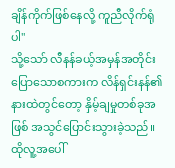ချိန်ကိုက်ဖြစ်နေလို့ ကူညီလိုက်ရုံပါ"
သို့သော် လီနန်ခယ့်အမှန်အတိုင်းပြောသောစကားက လိန်ရှင်းနန်၏နားထဲတွင်တော့ နှိမ့်ချမှုတစ်ခုအဖြစ် အသွင်ပြောင်းသွားခဲ့သည်။ ထိုလူ့အပေါ်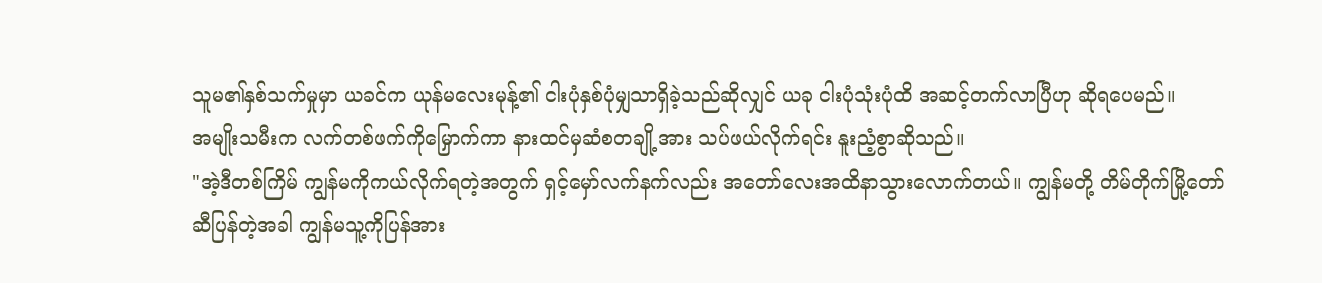သူမ၏နှစ်သက်မှုမှာ ယခင်က ယုန်မလေးမုန့်၏ ငါးပုံနှစ်ပုံမျှသာရှိခဲ့သည်ဆိုလျှင် ယခု ငါးပုံသုံးပုံထိ အဆင့်တက်လာပြီဟု ဆိုရပေမည်။
အမျိုးသမီးက လက်တစ်ဖက်ကိုမြှောက်ကာ နားထင်မှဆံစတချို့အား သပ်ဖယ်လိုက်ရင်း နူးညံ့စွာဆိုသည်။
"အဲ့ဒီတစ်ကြိမ် ကျွန်မကိုကယ်လိုက်ရတဲ့အတွက် ရှင့်မှော်လက်နက်လည်း အတော်လေးအထိနာသွားလောက်တယ်။ ကျွန်မတို့ တိမ်တိုက်မြို့တော်ဆီပြန်တဲ့အခါ ကျွန်မသူ့ကိုပြန်အား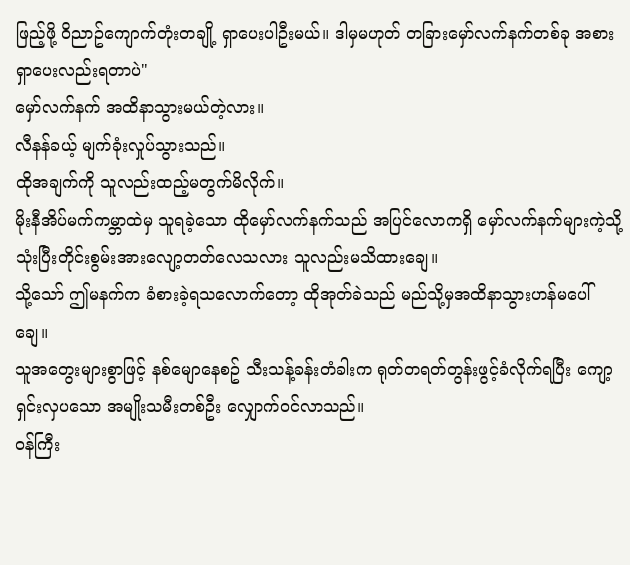ဖြည့်ဖို့ ဝိညာဥ်ကျောက်တုံးတချို့ ရှာပေးပါဦးမယ်။ ဒါမှမဟုတ် တခြားမှော်လက်နက်တစ်ခု အစားရှာပေးလည်းရတာပဲ"
မှော်လက်နက် အထိနာသွားမယ်တဲ့လား။
လီနန်ခယ့် မျက်ခုံးလှုပ်သွားသည်။
ထိုအချက်ကို သူလည်းထည့်မတွက်မိလိုက်။
မိုးနီအိပ်မက်ကမ္ဘာထဲမှ သူရခဲ့သော ထိုမှော်လက်နက်သည် အပြင်လောကရှိ မှော်လက်နက်များကဲ့သို့ သုံးပြီးတိုင်းစွမ်းအားလျော့တတ်လေသလား သူလည်းမသိထားချေ။
သို့သော် ဤမနက်က ခံစားခဲ့ရသလောက်တော့ ထိုအုတ်ခဲသည် မည်သို့မှအထိနာသွားဟန်မပေါ်ချေ။
သူအတွေးများစွာဖြင့် နစ်မျောနေစဥ် သီးသန့်ခန်းတံခါးက ရုတ်တရတ်တွန်းဖွင့်ခံလိုက်ရပြီး ကျော့ရှင်းလှပသော အမျိုးသမီးတစ်ဦး လျှောက်ဝင်လာသည်။
ဝန်ကြီး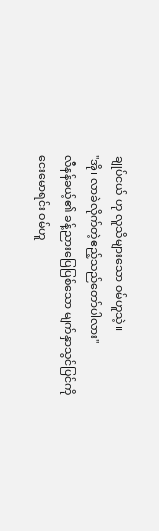ချုပ်ငယ် ဟု လူသိများသော ဝမ်ဟူသဲ့။
"အို၊ လာခဲလိုက်တဲ့ဧည့်သည်တော်ပါလား"
လီနန်ခယ့်၏ ခန့်ညားပြေပြစ်သော မျက်နှာသွင်ပြင်ကိုငေးမောရင်း ဝမ်ဟူ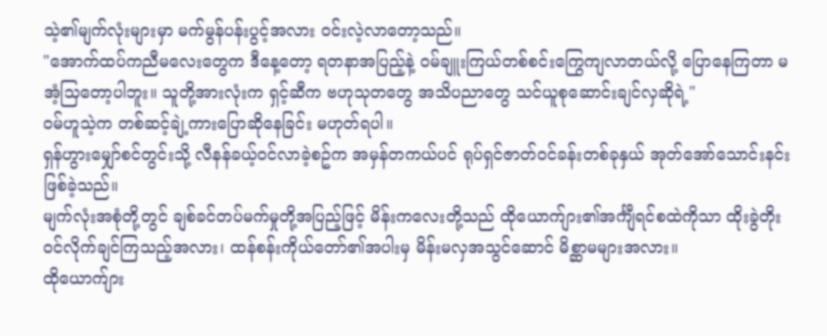သဲ့၏မျက်လုံးများမှာ မက်မွန်ပန်းပွင့်အလား ဝင်းလဲ့လာတော့သည်။
"အောက်ထပ်ကညီမလေးတွေက ဒီနေ့တော့ ရတနာအပြည့်နဲ့ ဝမ်ချူးကြယ်တစ်စင်းကြွေကျလာတယ်လို့ ပြောနေကြတာ မအံ့သြတော့ပါဘူး။ သူတို့အားလုံးက ရှင့်ဆီက ဗဟုသုတတွေ အသိပညာတွေ သင်ယူစုဆောင်းချင်လှဆိုရဲ့"
ဝမ်ဟူသဲ့က တစ်ဆင့်ချဲ့ကားပြောဆိုနေခြင်း မဟုတ်ရပါ။
ရှန်ဟွားမျှော်စင်တွင်းသို့ လီနန်ခယ့်ဝင်လာခဲ့စဥ်က အမှန်တကယ်ပင် ရုပ်ရှင်ဇာတ်ဝင်ခန်းတစ်ခုနှယ် အုတ်အော်သောင်းနင်းဖြစ်ခဲ့သည်။
မျက်လုံးအစုံတို့တွင် ချစ်ခင်တပ်မက်မှုတို့အပြည့်ဖြင့် မိန်းကလေးတို့သည် ထိုယောက်ျား၏အင်္ကျီရင်စထဲကိုသာ ထိုးခွဲတိုးဝင်လိုက်ချင်ကြသည့်အလား၊ ထန်စန်းကိုယ်တော်၏အပါးမှ မိန်းမလှအသွင်ဆောင် မိစ္ဆာမများအလား။
ထိုယောက်ျား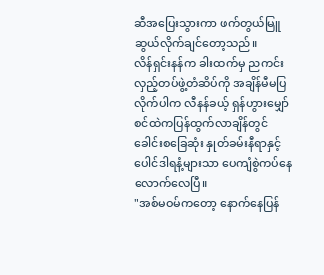ဆီအပြေးသွားကာ ဖက်တွယ်မြူဆွယ်လိုက်ချင်တော့သည်။
လိန်ရှင်းနန်က ခါးထက်မှ ညကင်းလှည့်တပ်ဖွဲ့တံဆိပ်ကို အချိန်မီမပြလိုက်ပါက လီနန်ခယ့် ရှန်ဟွားမျှော်စင်ထဲကပြန်ထွက်လာချိန်တွင် ခေါင်းစခြေဆုံး နှုတ်ခမ်းနီရာနှင့် ပေါင်ဒါရနံ့များသာ ပေကျံစွဲကပ်နေလောက်လေပြီ။
"အစ်မဝမ်ကတော့ နောက်နေပြန်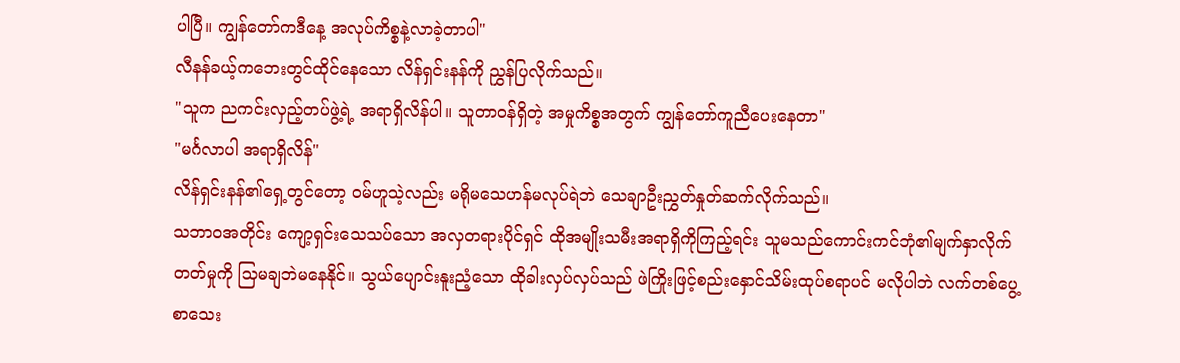ပါပြီ။ ကျွန်တော်ကဒီနေ့ အလုပ်ကိစ္စနဲ့လာခဲ့တာပါ"
လီနန်ခယ့်ကဘေးတွင်ထိုင်နေသော လိန်ရှင်းနန်ကို ညွှန်ပြလိုက်သည်။
"သူက ညကင်းလှည့်တပ်ဖွဲ့ရဲ့ အရာရှိလိန်ပါ။ သူတာဝန်ရှိတဲ့ အမှုကိစ္စအတွက် ကျွန်တော်ကူညီပေးနေတာ"
"မင်္ဂလာပါ အရာရှိလိန်"
လိန်ရှင်းနန်၏ရှေ့တွင်တော့ ဝမ်ဟူသဲ့လည်း မရိုမသေဟန်မလုပ်ရဲဘဲ သေချာဦးညွှတ်နှုတ်ဆက်လိုက်သည်။
သဘာဝအတိုင်း ကျော့ရှင်းသေသပ်သော အလှတရားပိုင်ရှင် ထိုအမျိုးသမီးအရာရှိကိုကြည့်ရင်း သူမသည်ကောင်းကင်ဘုံ၏မျက်နှာလိုက်တတ်မှုကို သြမချဘဲမနေနိုင်။ သွယ်ပျောင်းနူးညံ့သော ထိုခါးလှပ်လှပ်သည် ဖဲကြိုးဖြင့်စည်းနှောင်သိမ်းထုပ်စရာပင် မလိုပါဘဲ လက်တစ်ပွေ့စာသေး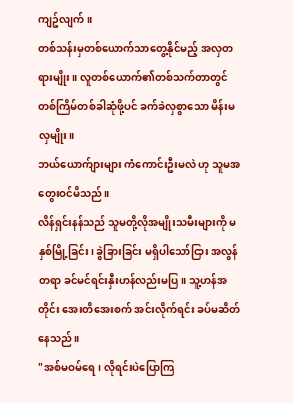ကျဥ်လျက်။
တစ်သန်းမှတစ်ယောက်သာတွေ့နိုင်မည့် အလှတရားမျိုး။ လူတစ်ယောက်၏တစ်သက်တာတွင် တစ်ကြိမ်တစ်ခါဆုံဖို့ပင် ခက်ခဲလှစွာသော မိန်းမလှမျိုး။
ဘယ်ယောက်ျားများ ကံကောင်းဦးမလဲ ဟု သူမအတွေးဝင်မိသည်။
လိန်ရှင်းနန်သည် သူမတို့လိုအမျိုးသမီးများကို မနှစ်မြို့ခြင်း၊ ခွဲခြားခြင်း မရှိပါသော်ငြား အလွန်တရာ ခင်မင်ရင်းနှီးဟန်လည်းမပြ။ သူ့ဟန်အတိုင်း အေးတိအေးစက် အင်းလိုက်ရင်း ခပ်မဆိတ်နေသည်။
"အစ်မဝမ်ရေ၊ လိုရင်းပဲပြောကြ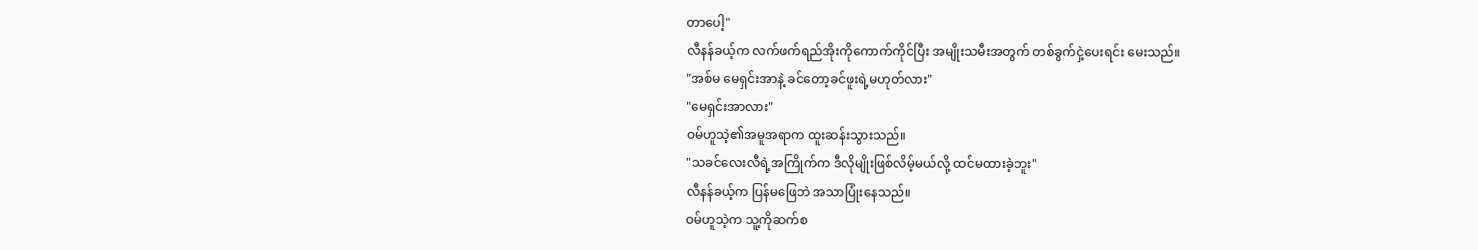တာပေါ့"
လီနန်ခယ့်က လက်ဖက်ရည်အိုးကိုကောက်ကိုင်ပြီး အမျိုးသမီးအတွက် တစ်ခွက်ငှဲ့ပေးရင်း မေးသည်။
"အစ်မ မေရှင်းအာနဲ့ ခင်တော့ခင်ဖူးရဲ့မဟုတ်လား"
"မေရှင်းအာလား"
ဝမ်ဟူသဲ့၏အမူအရာက ထူးဆန်းသွားသည်။
"သခင်လေးလီရဲ့အကြိုက်က ဒီလိုမျိုးဖြစ်လိမ့်မယ်လို့ ထင်မထားခဲ့ဘူး"
လီနန်ခယ့်က ပြန်မဖြေဘဲ အသာပြုံးနေသည်။
ဝမ်ဟူသဲ့က သူ့ကိုဆက်စ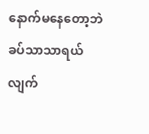နောက်မနေတော့ဘဲ ခပ်သာသာရယ်လျက်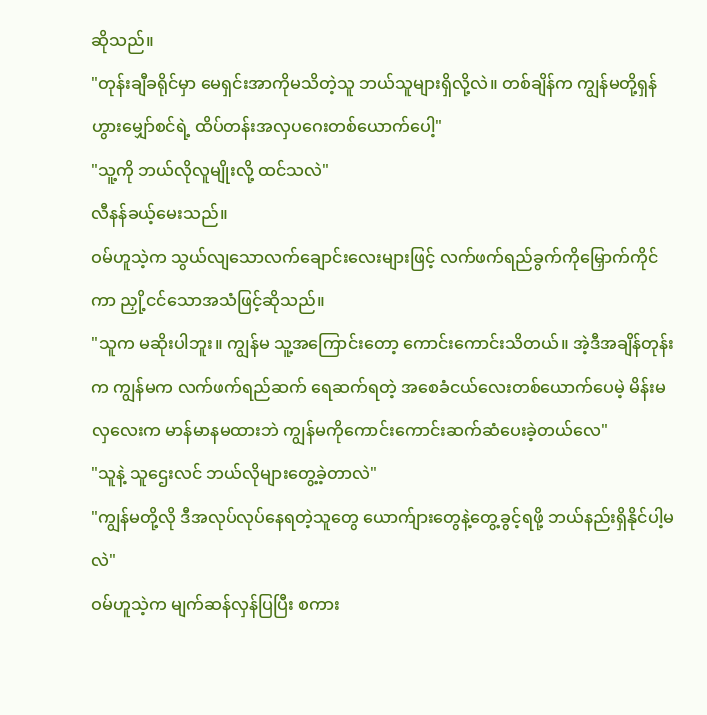ဆိုသည်။
"တုန်းချီခရိုင်မှာ မေရှင်းအာကိုမသိတဲ့သူ ဘယ်သူများရှိလို့လဲ။ တစ်ချိန်က ကျွန်မတို့ရှန်ဟွားမျှော်စင်ရဲ့ ထိပ်တန်းအလှပဂေးတစ်ယောက်ပေါ့"
"သူ့ကို ဘယ်လိုလူမျိုးလို့ ထင်သလဲ"
လီနန်ခယ့်မေးသည်။
ဝမ်ဟူသဲ့က သွယ်လျသောလက်ချောင်းလေးများဖြင့် လက်ဖက်ရည်ခွက်ကိုမြှောက်ကိုင်ကာ ညှို့ငင်သောအသံဖြင့်ဆိုသည်။
"သူက မဆိုးပါဘူး။ ကျွန်မ သူ့အကြောင်းတော့ ကောင်းကောင်းသိတယ်။ အဲ့ဒီအချိန်တုန်းက ကျွန်မက လက်ဖက်ရည်ဆက် ရေဆက်ရတဲ့ အစေခံငယ်လေးတစ်ယောက်ပေမဲ့ မိန်းမလှလေးက မာန်မာနမထားဘဲ ကျွန်မကိုကောင်းကောင်းဆက်ဆံပေးခဲ့တယ်လေ"
"သူနဲ့ သူဌေးလင် ဘယ်လိုများတွေ့ခဲ့တာလဲ"
"ကျွန်မတို့လို ဒီအလုပ်လုပ်နေရတဲ့သူတွေ ယောက်ျားတွေနဲ့တွေ့ခွင့်ရဖို့ ဘယ်နည်းရှိနိုင်ပါ့မလဲ"
ဝမ်ဟူသဲ့က မျက်ဆန်လှန်ပြပြီး စကား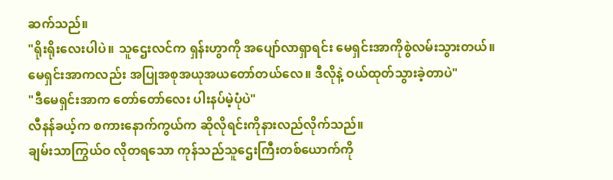ဆက်သည်။
"ရိုးရိုးလေးပါပဲ။ သူဌေးလင်က ရှန်းဟွာကို အပျော်လာရှာရင်း မေရှင်းအာကိုစွဲလမ်းသွားတယ်။ မေရှင်းအာကလည်း အပြုအစုအယုအယတော်တယ်လေ။ ဒီလိုနဲ့ ဝယ်ထုတ်သွားခဲ့တာပဲ"
"ဒီမေရှင်းအာက တော်တော်လေး ပါးနပ်မဲ့ပုံပဲ"
လီနန်ခယ့်က စကားနောက်ကွယ်က ဆိုလိုရင်းကိုနားလည်လိုက်သည်။
ချမ်းသာကြွယ်ဝ လိုတရသော ကုန်သည်သူဌေးကြီးတစ်ယောက်ကို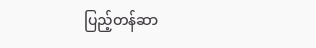ပြည့်တန်ဆာ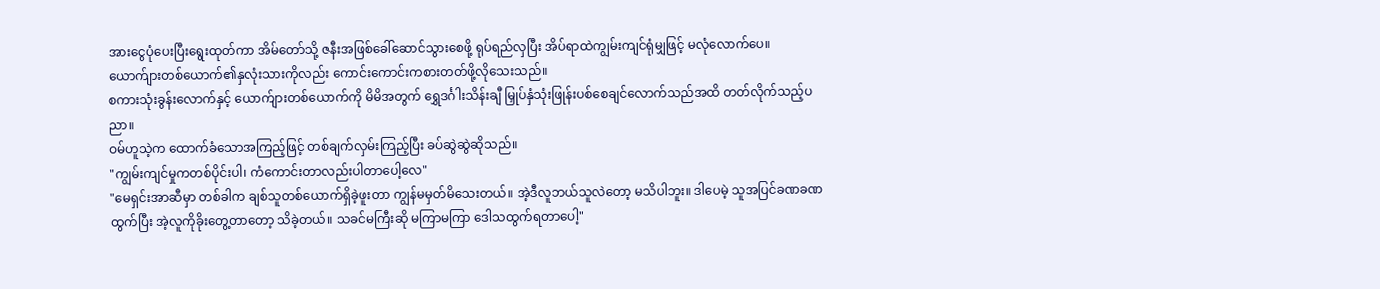အားငွေပုံပေးပြီးရွေးထုတ်ကာ အိမ်တော်သို့ ဇနီးအဖြစ်ခေါ်ဆောင်သွားစေဖို့ ရုပ်ရည်လှပြီး အိပ်ရာထဲကျွမ်းကျင်ရုံမျှဖြင့် မလုံလောက်ပေ။ ယောက်ျားတစ်ယောက်၏နှလုံးသားကိုလည်း ကောင်းကောင်းကစားတတ်ဖို့လိုသေးသည်။
စကားသုံးခွန်းလောက်နှင့် ယောက်ျားတစ်ယောက်ကို မိမိအတွက် ရွှေဒင်္ဂါးသိန်းချီ မြှုပ်နှံသုံးဖြုန်းပစ်စေချင်လောက်သည်အထိ တတ်လိုက်သည့်ပညာ။
ဝမ်ဟူသဲ့က ထောက်ခံသောအကြည့်ဖြင့် တစ်ချက်လှမ်းကြည့်ပြီး ခပ်ဆွဲဆွဲဆိုသည်။
"ကျွမ်းကျင်မှုကတစ်ပိုင်းပါ၊ ကံကောင်းတာလည်းပါတာပေါ့လေ"
"မေရှင်းအာဆီမှာ တစ်ခါက ချစ်သူတစ်ယောက်ရှိခဲ့ဖူးတာ ကျွန်မမှတ်မိသေးတယ်။ အဲ့ဒီလူဘယ်သူလဲတော့ မသိပါဘူး။ ဒါပေမဲ့ သူအပြင်ခဏခဏထွက်ပြီး အဲ့လူကိုခိုးတွေ့တာတော့ သိခဲ့တယ်။ သခင်မကြီးဆို မကြာမကြာ ဒေါသထွက်ရတာပေါ့"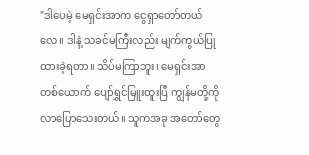"ဒါပေမဲ့ မေရှင်းအာက ငွေရှာတော်တယ်လေ။ ဒါနဲ့ သခင်မကြီးလည်း မျက်ကွယ်ပြုထားခဲ့ရတာ။ သိပ်မကြာဘူး၊ မေရှင်းအာတစ်ယောက် ပျော်ရွှင်မြူးထူးပြီ ကျွန်မတို့ကိုလာပြောသေးတယ်။ သူကအခု အတော်တွေ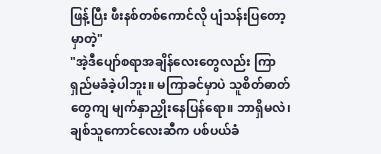ဖြန့်ပြီး ဖီးနစ်တစ်ကောင်လို ပျံသန်းပြတော့မှာတဲ့"
"အဲ့ဒီပျော်စရာအချိန်လေးတွေလည်း ကြာရှည်မခံခဲ့ပါဘူး။ မကြာခင်မှာပဲ သူစိတ်ဓာတ်တွေကျ မျက်နှာညှိုးနေပြန်ရော။ ဘာရှိမလဲ၊ ချစ်သူကောင်လေးဆီက ပစ်ပယ်ခံ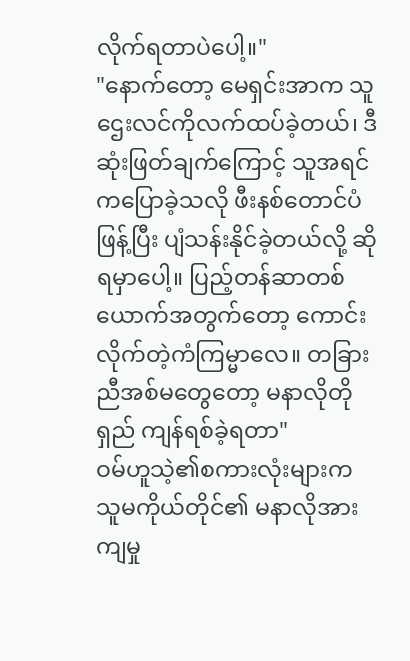လိုက်ရတာပဲပေါ့။"
"နောက်တော့ မေရှင်းအာက သူဌေးလင်ကိုလက်ထပ်ခဲ့တယ်၊ ဒီဆုံးဖြတ်ချက်ကြောင့် သူအရင်ကပြောခဲ့သလို ဖီးနစ်တောင်ပံဖြန့်ပြီး ပျံသန်းနိုင်ခဲ့တယ်လို့ ဆိုရမှာပေါ့။ ပြည့်တန်ဆာတစ်ယောက်အတွက်တော့ ကောင်းလိုက်တဲ့ကံကြမ္မာလေ။ တခြားညီအစ်မတွေတော့ မနာလိုတိုရှည် ကျန်ရစ်ခဲ့ရတာ"
ဝမ်ဟူသဲ့၏စကားလုံးများက သူမကိုယ်တိုင်၏ မနာလိုအားကျမှု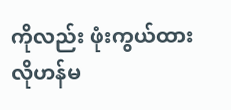ကိုလည်း ဖုံးကွယ်ထားလိုဟန်မ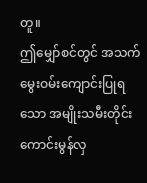တူ။
ဤမျှော်စင်တွင် အသက်မွေးဝမ်းကျောင်းပြုရသော အမျိုးသမီးတိုင်း ကောင်းမွန်လှ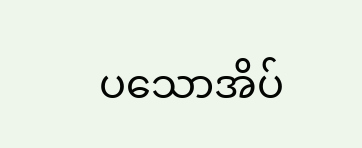ပသောအိပ်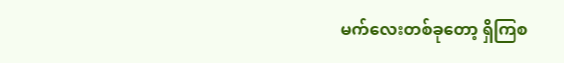မက်လေးတစ်ခုတော့ ရှိကြစ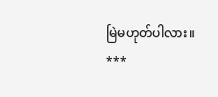မြဲမဟုတ်ပါလား။
***